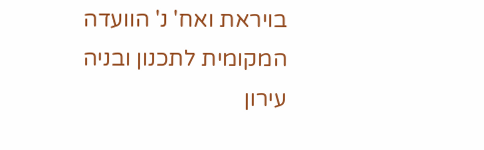בויראת ואח' נ' הוועדה המקומית לתכנון ובניה עירון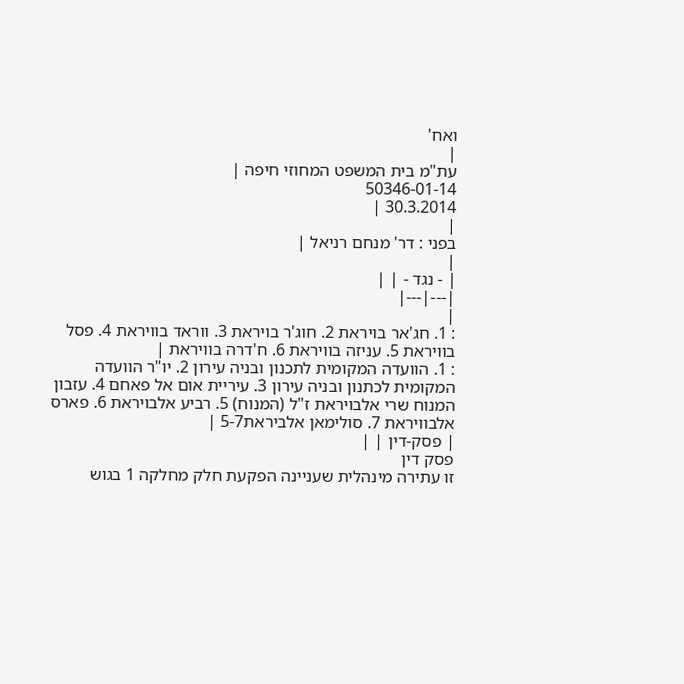ואח'
|
עת"מ בית המשפט המחוזי חיפה |
50346-01-14
30.3.2014 |
|
בפני : דר' מנחם רניאל |
|
| - נגד - | |
|---|---|
|
: 1. חג'אר בויראת 2. חוג'ר בויראת 3. ווראד בוויראת 4. פסל בוויראת 5. עניזה בוויראת 6. ח'דרה בוויראת |
: 1. הוועדה המקומית לתכנון ובניה עירון 2. יו"ר הוועדה המקומית לכתנון ובניה עירון 3. עיריית אום אל פאחם 4. עזבון המנוח שרי אלבויראת ז"ל (המנוח) 5. רביע אלבויראת 6. פארס אלבוויראת 7. סולימאן אלביראת5-7 |
| פסק-דין | |
פסק דין
זו עתירה מינהלית שעניינה הפקעת חלק מחלקה 1 בגוש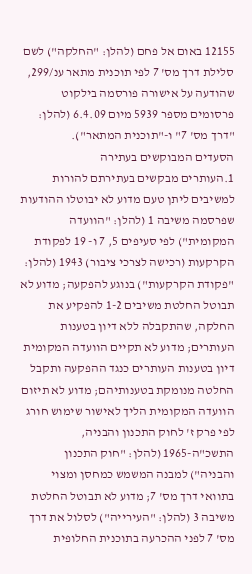12155 באום אל פחם (להלן: "החלקה") לשם סלילת דרך מס' 7 לפי תוכנית מתאר ענ/299, שהודעה על אישורה פורסמה בילקוט פרסומים מספר 5939 מיום 6.4.09 (להלן: "דרך מס' 7" ו-"תוכנית המתאר").
הסעדים המבוקשים בעתירה
1.העותרים מבקשים בעתירתם להורות למשיבים ליתן טעם מדוע לא יבוטלו ההודעות שפרסמה משיבה 1 (להלן: "הוועדה המקומית") לפי סעיפים 5, 7 ו- 19 לפקודת הקרקעות (רכישה לצרכי ציבור) 1943 (להלן: "פקודת הקרקעות") בנוגע להפקעה; מדוע לא תבוטל החלטת משיבים 1-2 להפקיע את החלקה, שהתקבלה ללא דיון בטענות העותרים; מדוע לא תקיים הוועדה המקומית דיון בטענות העותרים כנגד ההפקעה ותקבל החלטה מנומקת בטענותיהם; מדוע לא תיזום הוועדה המקומית הליך לאישור שימוש חורג לפי פרק ז' לחוק התכנון והבניה, התשכ"ה-1965 (להלן: "חוק התכנון והבניה") למבנה המשמש כמחסן ומצוי בתוואי דרך מס' 7; מדוע לא תבוטל החלטת משיבה 3 (להלן: "העירייה") לסלול את דרך מס' 7 לפני ההכרעה בתוכנית החלופית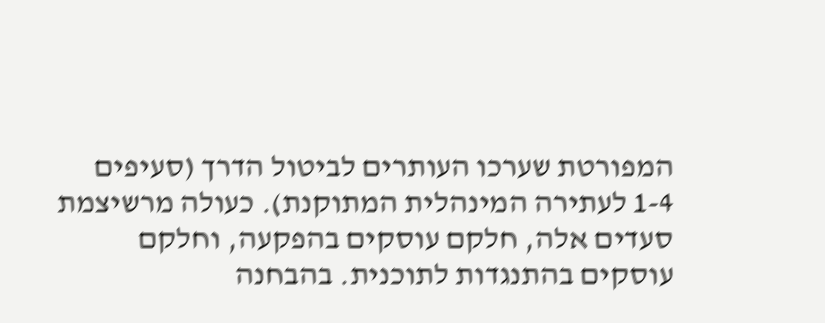המפורטת שערכו העותרים לביטול הדרך (סעיפים 1-4 לעתירה המינהלית המתוקנת). כעולה מרשיצמת סעדים אלה, חלקם עוסקים בהפקעה, וחלקם עוסקים בהתנגדות לתוכנית. בהבחנה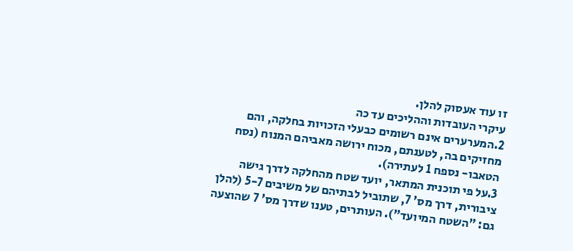זו עוד אעסוק להלן.
עיקרי העובדות וההליכים עד כה
2.המערערים אינם רשומים כבעלי הזכויות בחלקה, והם מחזיקים בה, לטענתם, מכוח ירושה מאביהם המנוח (נסח הטאבו- נספח 1 לעתירה).
3.על פי תוכנית המתאר, יועד שטח מהחלקה לדרך גישה ציבורית, דרך מס' 7, שתוביל לבתיהם של משיבים 5-7 (להלן גם: "השטח המיועד"). העותרים, טענו שדרך מס' 7 שהוצעה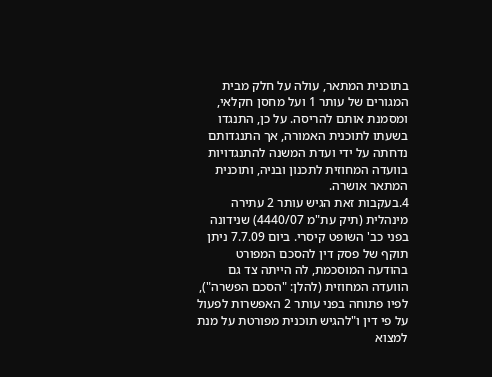בתוכנית המתאר, עולה על חלק מבית המגורים של עותר 1 ועל מחסן חקלאי, ומסמנת אותם להריסה. על כן, התנגדו בשעתו לתוכנית האמורה, אך התנגדותם נדחתה על ידי ועדת המשנה להתנגדויות בוועדה המחוזית לתכנון ובניה, ותוכנית המתאר אושרה.
4.בעקבות זאת הגיש עותר 2 עתירה מינהלית (תיק עת"מ 4440/07) שנידונה בפני כב' השופט קיסרי. ביום 7.7.09 ניתן תוקף של פסק דין להסכם המפורט בהודעה המוסכמת, לה הייתה צד גם הוועדה המחוזית (להלן: "הסכם הפשרה"), לפיו פתוחה בפני עותר 2 האפשרות לפעול על פי דין ו"להגיש תוכנית מפורטת על מנת למצוא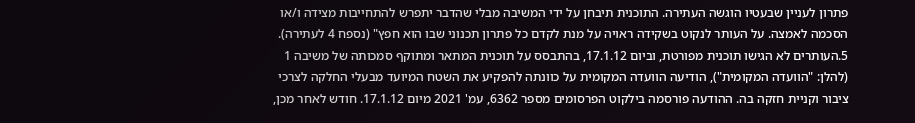פתרון לעניין שבעטיו הוגשה העתירה. התוכנית תיבחן על ידי המשיבה מבלי שהדבר יתפרש להתחייבות מצידה ו/או הסכמה לאמצה. על העותר לנקוט בשקידה ראויה על מנת לקדם כל פתרון תכנוני שבו הוא חפץ" (נספח 4 לעתירה).
5.העותרים לא הגישו תוכנית מפורטת, וביום 17.1.12, בהתבסס על תוכנית המתאר ומתוקף סמכותה של משיבה 1 (להלן: "הוועדה המקומית"), הודיעה הוועדה המקומית על כוונתה להפקיע את השטח המיועד מבעלי החלקה לצרכי ציבור וקניית חזקה בה. ההודעה פורסמה בילקוט הפרסומים מספר 6362, עמ' 2021 מיום 17.1.12. חודש לאחר מכן,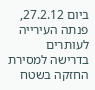ביום 27.2.12, פנתה העירייה לעותרים בדרישה למסירת החזקה בשטח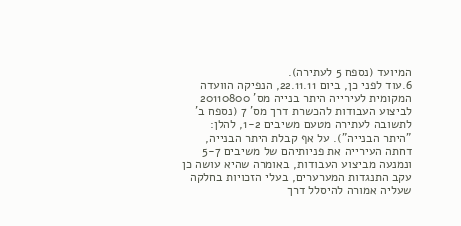המיועד (נספח 5 לעתירה).
6.עוד לפני כן, ביום 22.11.11, הנפיקה הוועדה המקומית לעירייה היתר בנייה מס' 20110800 לביצוע העבודות להכשרת דרך מס' 7 (נספח ב' לתשובה לעתירה מטעם משיבים 1-2, להלן: "היתר הבנייה"). על אף קבלת היתר הבנייה, דחתה העירייה את פניותיהם של משיבים 5-7 ונמנעה מביצוע העבודות, באומרה שהיא עושה כן עקב התנגדות המערערים, בעלי הזכויות בחלקה שעליה אמורה להיסלל דרך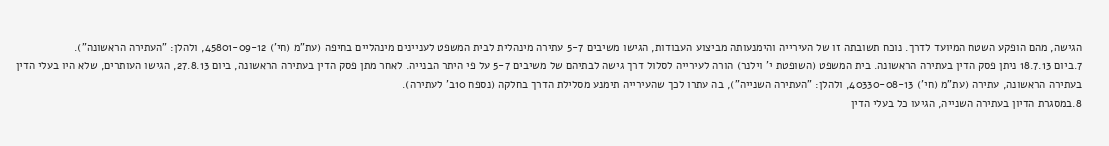הגישה, מהם הופקע השטח המיועד לדרך. נוכח תשובתה זו של העירייה והימנעותה מביצוע העבודות, הגישו משיבים 5-7 עתירה מינהלית לבית המשפט לעניינים מינהליים בחיפה (עת"מ (חי') 45801-09-12, ולהלן: "העתירה הראשונה").
7.ביום 18.7.13 ניתן פסק הדין בעתירה הראשונה. בית המשפט (השופטת י' וילנר) הורה לעירייה לסלול דרך גישה לבתיהם של משיבים 5-7 על פי היתר הבנייה. לאחר מתן פסק הדין בעתירה הראשונה, ביום 27.8.13, הגישו העותרים, שלא היו בעלי הדין בעתירה הראשונה, עתירה (עת"מ (חי') 40330-08-13, ולהלן: "העתירה השנייה"), בה עתרו לכך שהעירייה תימנע מסלילת הדרך בחלקה (נספח 10ב' לעתירה).
8.במסגרת הדיון בעתירה השנייה, הגיעו כל בעלי הדין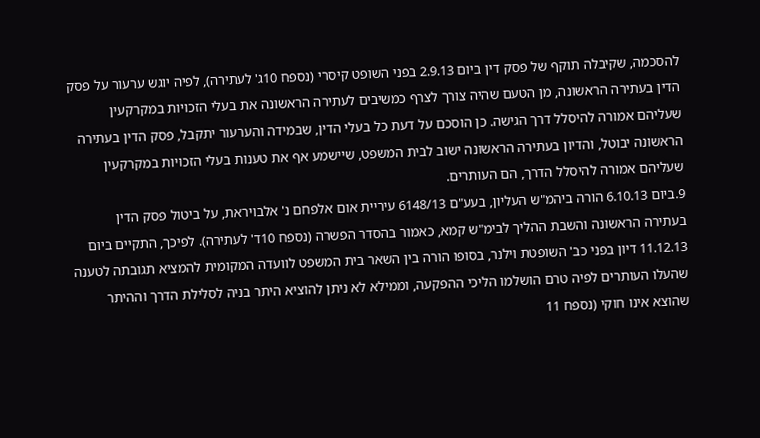להסכמה, שקיבלה תוקף של פסק דין ביום 2.9.13 בפני השופט קיסרי (נספח 10ג' לעתירה), לפיה יוגש ערעור על פסק הדין בעתירה הראשונה, מן הטעם שהיה צורך לצרף כמשיבים לעתירה הראשונה את בעלי הזכויות במקרקעין שעליהם אמורה להיסלל דרך הגישה. כן הוסכם על דעת כל בעלי הדין, שבמידה והערעור יתקבל, פסק הדין בעתירה הראשונה יבוטל, והדיון בעתירה הראשונה ישוב לבית המשפט, שיישמע אף את טענות בעלי הזכויות במקרקעין שעליהם אמורה להיסלל הדרך, הם העותרים.
9.ביום 6.10.13 הורה ביהמ"ש העליון, בעע"ם 6148/13 עיריית אום אלפחם נ' אלבויראת, על ביטול פסק הדין בעתירה הראשונה והשבת ההליך לבימ"ש קמא, כאמור בהסדר הפשרה (נספח 10ד' לעתירה). לפיכך, התקיים ביום 11.12.13 דיון בפני כב' השופטת וילנר, בסופו הורה בין השאר בית המשפט לוועדה המקומית להמציא תגובתה לטענה שהעלו העותרים לפיה טרם הושלמו הליכי ההפקעה, וממילא לא ניתן להוציא היתר בניה לסלילת הדרך וההיתר שהוצא אינו חוקי (נספח 11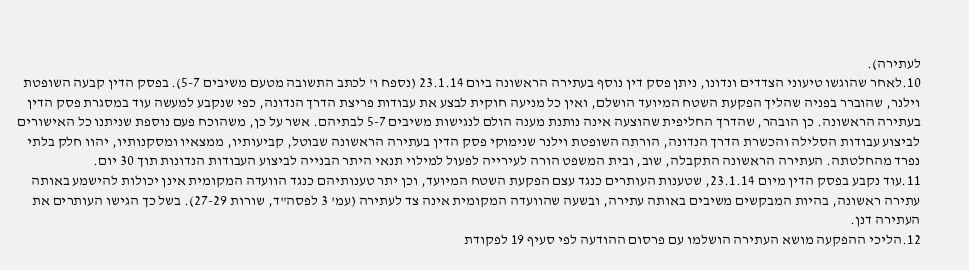לעתירה).
10.לאחר שהוגשו טיעוני הצדדים ונדונו, ניתן פסק דין נוסף בעתירה הראשונה ביום 23.1.14 (נספח ו' לכתב התשובה מטעם משיבים 5-7). בפסק הדין קבעה השופטת וילנר, שהוברר בפניה שהליך הפקעת השטח המיועד הושלם, ואין כל מניעה חוקית לבצע את עבודות פריצת הדרך הנדונה, כפי שנקבע למעשה עוד במסגרת פסק הדין בעתירה הראשונה. כן הובהר, שהדרך החליפית שהוצעה אינה נותנת מענה הולם לנגישות משיבים 5-7 לבתיהם. אשר על כן, משהוכח פעם נוספת שניתנו כל האישורים לביצוע עבודות הסלילה והכשרת הדרך הנדונה, הורתה השופטת וילנר שנימוקי פסק הדין בעתירה הראשונה שבוטל, קביעותיו, ממצאיו ומסקנותיו, יהוו חלק בלתי נפרד מהחלטתה. העתירה הראשונה התקבלה, שוב, ובית המשפט הורה לעירייה לפעול למילוי תנאי היתר הבנייה לביצוע העבודות הנדונות תוך 30 יום.
11.עוד נקבע בפסק הדין מיום 23.1.14, שטענות העותרים כנגד עצם הפקעת השטח המיועד, וכן יתר טענותיהם כנגד הוועדה המקומית אינן יכולות להישמע באותה עתירה ראשונה, בהיות המבקשים משיבים באותה עתירה, ובשעה שהוועדה המקומית אינה צד לעתירה (עמ' 3 לפסה"ד, שורות 27-29). בשל כך הגישו העותרים את העתירה דנן.
12.הליכי ההפקעה מושא העתירה הושלמו עם פרסום ההודעה לפי סעיף 19 לפקודת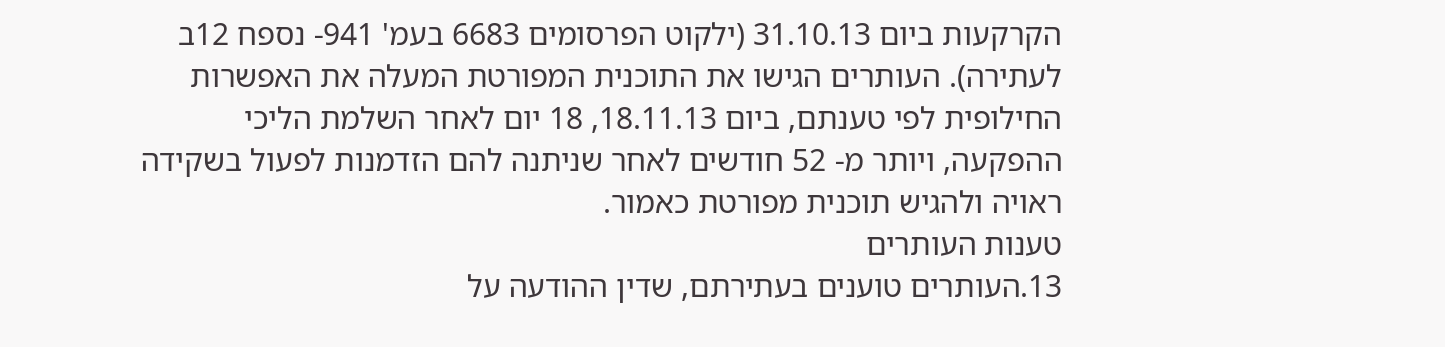הקרקעות ביום 31.10.13 (ילקוט הפרסומים 6683 בעמ' 941- נספח 12ב לעתירה). העותרים הגישו את התוכנית המפורטת המעלה את האפשרות החילופית לפי טענתם, ביום 18.11.13, 18 יום לאחר השלמת הליכי ההפקעה, ויותר מ- 52 חודשים לאחר שניתנה להם הזדמנות לפעול בשקידה ראויה ולהגיש תוכנית מפורטת כאמור.
טענות העותרים
13.העותרים טוענים בעתירתם, שדין ההודעה על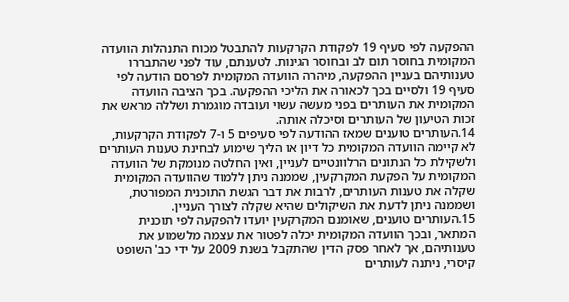ההפקעה לפי סעיף 19 לפקודת הקרקעות להתבטל מכוח התנהלות הוועדה המקומית בחוסר תום לב ובחוסר הגינות. לטענתם, עוד לפני שהתבררו טענותיהם בעניין ההפקעה, מיהרה הוועדה המקומית לפרסם הודעה לפי סעיף 19 ולסיים בכך לכאורה את הליכי ההפקעה. בכך הציבה הוועדה המקומית את העותרים בפני מעשה עשוי ועובדה מוגמרת ושללה מראש את זכות הטיעון של העותרים וסיכלה אותה.
14.העותרים טוענים שמאז ההודעה לפי סעיפים 5 ו-7 לפקודת הקרקעות, לא קיימה הוועדה המקומית כל דיון או הליך שימוע לבחינת טענות העותרים ולשקילת כל הנתונים הרלוונטיים לעניין, ואין החלטה מנומקת של הוועדה המקומית על הפקעת המקרקעין, שממנה ניתן ללמוד שהוועדה המקומית שקלה את טענות העותרים, לרבות את דבר הגשת התוכנית המפורטת, ושממנה ניתן לדעת את השיקולים שהיא שקלה לצורך העניין.
15.העותרים טוענים, שאומנם המקרקעין יועדו להפקעה לפי תוכנית המתאר, ובכך הוועדה המקומית יכלה לפטור את עצמה מלשמוע את טענותיהם, אך לאחר פסק הדין שהתקבל בשנת 2009 על ידי כב' השופט קיסרי, ניתנה לעותרים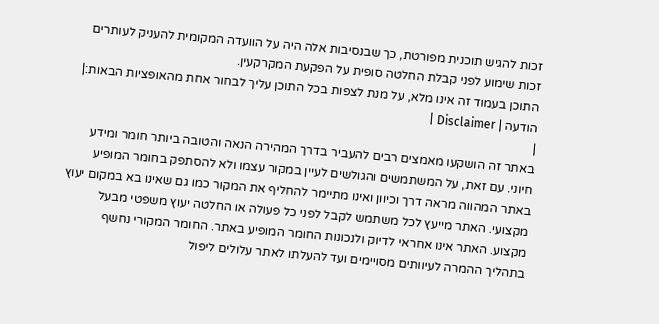זכות להגיש תוכנית מפורטת, כך שבנסיבות אלה היה על הוועדה המקומית להעניק לעותרים זכות שימוע לפני קבלת החלטה סופית על הפקעת המקרקעין.
התוכן בעמוד זה אינו מלא, על מנת לצפות בכל התוכן עליך לבחור אחת מהאופציות הבאות:| הודעה | Disclaimer |
|
באתר זה הושקעו מאמצים רבים להעביר בדרך המהירה הנאה והטובה ביותר חומר ומידע חיוני. עם זאת, על המשתמשים והגולשים לעיין במקור עצמו ולא להסתפק בחומר המופיע באתר המהווה מראה דרך וכיוון ואינו מתיימר להחליף את המקור כמו גם שאינו בא במקום יעוץ מקצועי. האתר מייעץ לכל משתמש לקבל לפני כל פעולה או החלטה יעוץ משפטי מבעל מקצוע. האתר אינו אחראי לדיוק ולנכונות החומר המופיע באתר. החומר המקורי נחשף בתהליך ההמרה לעיוותים מסויימים ועד להעלתו לאתר עלולים ליפול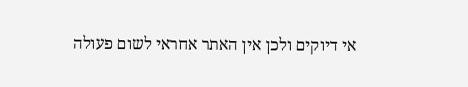אי דיוקים ולכן אין האתר אחראי לשום פעולה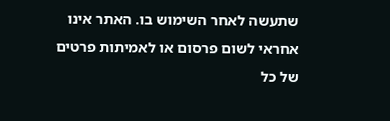שתעשה לאחר השימוש בו. האתר אינו אחראי לשום פרסום או לאמיתות פרטים של כל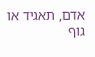אדם, תאגיד או גוף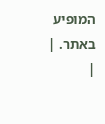המופיע באתר. |
|